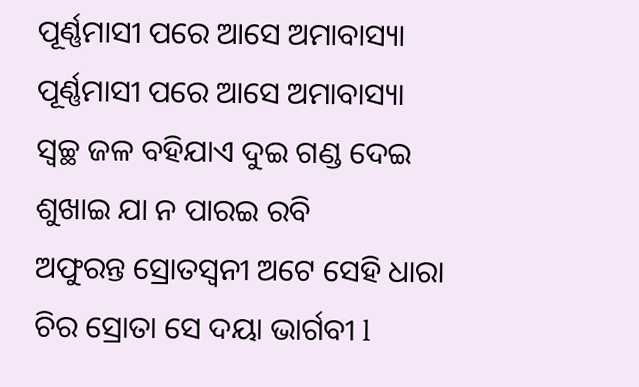ପୂର୍ଣ୍ଣମାସୀ ପରେ ଆସେ ଅମାବାସ୍ୟା
ପୂର୍ଣ୍ଣମାସୀ ପରେ ଆସେ ଅମାବାସ୍ୟା
ସ୍ୱଚ୍ଛ ଜଳ ବହିଯାଏ ଦୁଇ ଗଣ୍ଡ ଦେଇ
ଶୁଖାଇ ଯା ନ ପାରଇ ରବି
ଅଫୁରନ୍ତ ସ୍ରୋତସ୍ୱନୀ ଅଟେ ସେହି ଧାରା
ଚିର ସ୍ରୋତା ସେ ଦୟା ଭାର୍ଗବୀ l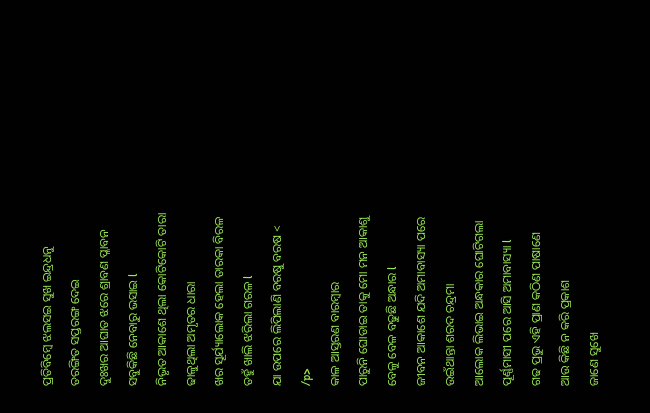ପ୍ରତିବିମ୍ବେ ଝଲସଇ ସୁଖ ଇନ୍ଦ୍ରଧନୁ
ତରଙ୍ଗିତ ସପ୍ତରଙ୍ଗ ଦେଇ
ଦୁଃଖର ଆଘାତ ଝରେ ଶ୍ରାବଣ ପ୍ଳାବନ
ସବୁକିଛି ନେବାରୁ ଭସାଇ l
ନିଭୃତ ଆକାଶେ ଥିଲା କୋଟିକୋଟି ତାରା
ଢାଳୁଥିଲା ଅମୃତର ଧାରା
ଖର ସୂର୍ଯ୍ୟାଲୋକ ହେଲା ତାରକା ବିରଳ
ତହୁଁ ଖାଲି ଝରିଲା ଗରଳ l
ଯା ଉପରେ ଲିପିଲାଣି ବରଷୁ ବରଷ <
/p>
କାଳ ଆସ୍ତରଣ ବାରମ୍ବାର
ପାରୁନି ଘୋଡାଇ ତାକୁ ମୋ ମନ ଆକାଶୁ
ବେଳୁ ବେଳ ବଢୁଛି ଅନ୍ଧାର l
ଜୀବନ ଆକାଶେ ଯଦି ଅମାବାସ୍ୟା ପରେ
ଉଇଁଥାନ୍ତା ଶରଦ ଚନ୍ଦ୍ରମା
ଆଲୋକ ଲିଭାଇ ଅନ୍ଧକାର ଘୋଟିଗଲା
ପୂର୍ଣ୍ଣମାସୀ ପରେ ଆସି ଅମାବାସ୍ୟା l
ଗଢ ପ୍ରଭୁ ଏହି ପ୍ରାଣ କଠିଣ ପାଷାଣେ
ଆଉ କିଛି ନ କରି ପ୍ରକାଶ
ଜାଣେ ସୁଖେ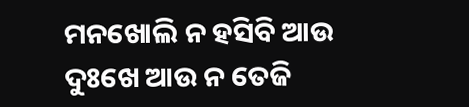ମନଖୋଲି ନ ହସିବି ଆଉ
ଦୁଃଖେ ଆଉ ନ ତେଜି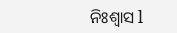ନିଃଶ୍ୱାସ l